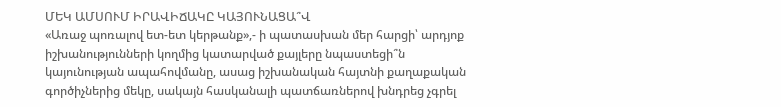ՄԵԿ ԱՄՍՈՒՄ ԻՐԱՎԻՃԱԿԸ ԿԱՅՈՒՆԱՑԱ՞Վ
«Առաջ պոռալով ետ-ետ կերթանք»,- ի պատասխան մեր հարցի՝ արդյոք իշխանությունների կողմից կատարված քայլերը նպաստեցի՞ն կայունության ապահովմանը, ասաց իշխանական հայտնի քաղաքական գործիչներից մեկը, սակայն հասկանալի պատճառներով խնդրեց չգրել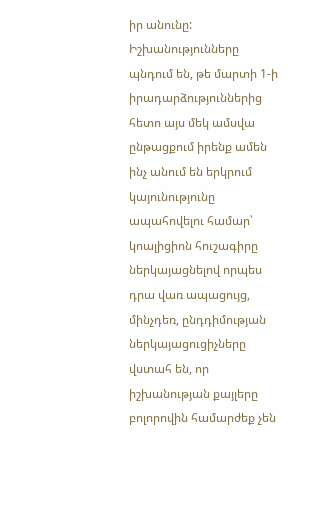իր անունը:
Իշխանությունները պնդում են, թե մարտի 1-ի իրադարձություններից հետո այս մեկ ամսվա ընթացքում իրենք ամեն ինչ անում են երկրում կայունությունը ապահովելու համար՝ կոալիցիոն հուշագիրը ներկայացնելով որպես դրա վառ ապացույց, մինչդեռ, ընդդիմության ներկայացուցիչները վստահ են, որ իշխանության քայլերը բոլորովին համարժեք չեն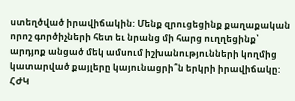ստեղծված իրավիճակին: Մենք զրուցեցինք քաղաքական որոշ գործիչների հետ եւ նրանց մի հարց ուղղեցինք՝ արդյոք անցած մեկ ամսում իշխանությունների կողմից կատարված քայլերը կայունացրի՞ն երկրի իրավիճակը:
ՀԺԿ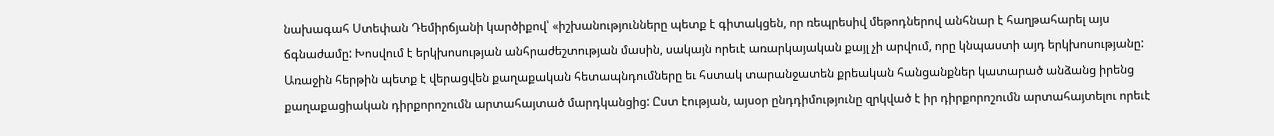նախագահ Ստեփան Դեմիրճյանի կարծիքով՝ «իշխանությունները պետք է գիտակցեն, որ ռեպրեսիվ մեթոդներով անհնար է հաղթահարել այս ճգնաժամը: Խոսվում է երկխոսության անհրաժեշտության մասին, սակայն որեւէ առարկայական քայլ չի արվում, որը կնպաստի այդ երկխոսությանը: Առաջին հերթին պետք է վերացվեն քաղաքական հետապնդումները եւ հստակ տարանջատեն քրեական հանցանքներ կատարած անձանց իրենց քաղաքացիական դիրքորոշումն արտահայտած մարդկանցից: Ըստ էության, այսօր ընդդիմությունը զրկված է իր դիրքորոշումն արտահայտելու որեւէ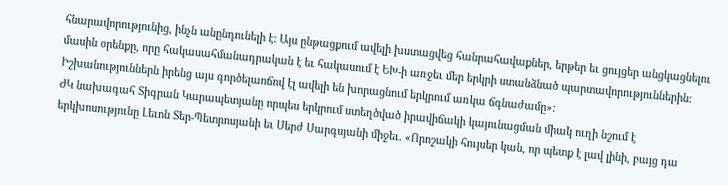հնարավորությունից, ինչն անընդունելի է: Այս ընթացքում ավելի խստացվեց հանրահավաքներ, երթեր եւ ցույցեր անցկացնելու մասին օրենքը, որը հակասահմանադրական է եւ հակասում է ԵԽ-ի առջեւ մեր երկրի ստանձնած պարտավորություններին: Իշխանություններն իրենց այս գործելաոճով էլ ավելի են խորացնում երկրում առկա ճգնաժամը»:
ԺԿ նախագահ Տիգրան Կարապետյանը որպես երկրում ստեղծված իրավիճակի կայունացման միակ ուղի նշում է երկխոսությունը Լեւոն Տեր-Պետրոսյանի եւ Սերժ Սարգսյանի միջեւ. «Որոշակի հույսեր կան, որ պետք է լավ լինի, բայց դա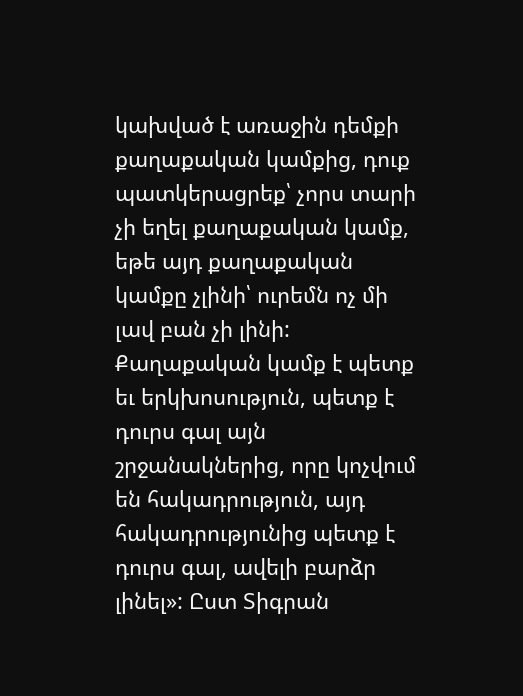կախված է առաջին դեմքի քաղաքական կամքից, դուք պատկերացրեք՝ չորս տարի չի եղել քաղաքական կամք, եթե այդ քաղաքական կամքը չլինի՝ ուրեմն ոչ մի լավ բան չի լինի: Քաղաքական կամք է պետք եւ երկխոսություն, պետք է դուրս գալ այն շրջանակներից, որը կոչվում են հակադրություն, այդ հակադրությունից պետք է դուրս գալ, ավելի բարձր լինել»: Ըստ Տիգրան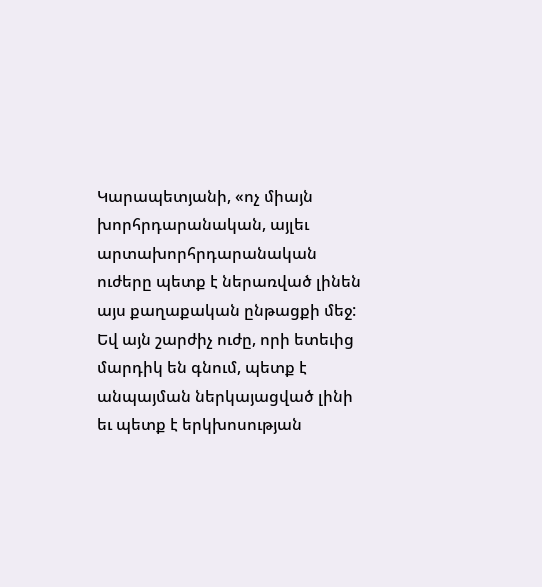Կարապետյանի, «ոչ միայն խորհրդարանական, այլեւ արտախորհրդարանական ուժերը պետք է ներառված լինեն այս քաղաքական ընթացքի մեջ: Եվ այն շարժիչ ուժը, որի ետեւից մարդիկ են գնում, պետք է անպայման ներկայացված լինի եւ պետք է երկխոսության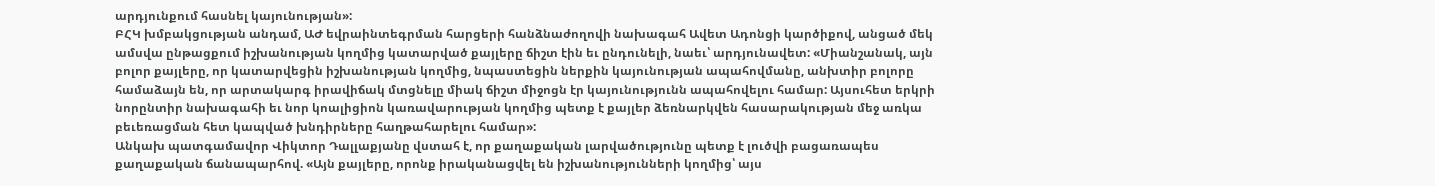արդյունքում հասնել կայունության»:
ԲՀԿ խմբակցության անդամ, ԱԺ եվրաինտեգրման հարցերի հանձնաժողովի նախագահ Ավետ Ադոնցի կարծիքով, անցած մեկ ամսվա ընթացքում իշխանության կողմից կատարված քայլերը ճիշտ էին եւ ընդունելի, նաեւ՝ արդյունավետ: «Միանշանակ, այն բոլոր քայլերը, որ կատարվեցին իշխանության կողմից, նպաստեցին ներքին կայունության ապահովմանը, անխտիր բոլորը համաձայն են, որ արտակարգ իրավիճակ մտցնելը միակ ճիշտ միջոցն էր կայունությունն ապահովելու համար: Այսուհետ երկրի նորընտիր նախագահի եւ նոր կոալիցիոն կառավարության կողմից պետք է քայլեր ձեռնարկվեն հասարակության մեջ առկա բեւեռացման հետ կապված խնդիրները հաղթահարելու համար»:
Անկախ պատգամավոր Վիկտոր Դալլաքյանը վստահ է, որ քաղաքական լարվածությունը պետք է լուծվի բացառապես քաղաքական ճանապարհով. «Այն քայլերը, որոնք իրականացվել են իշխանությունների կողմից՝ այս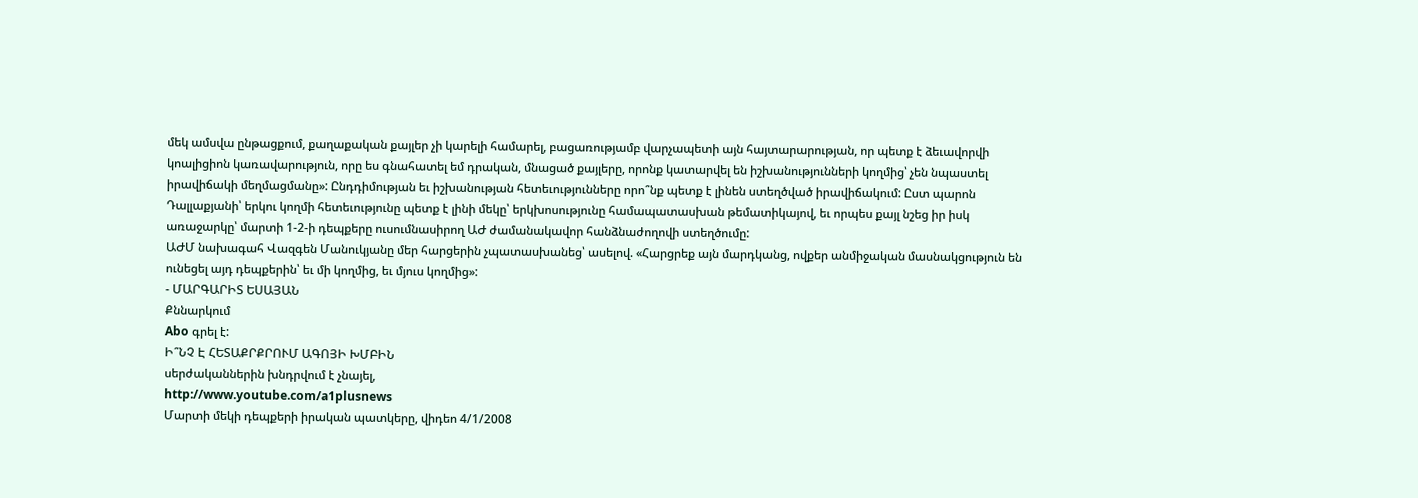մեկ ամսվա ընթացքում, քաղաքական քայլեր չի կարելի համարել, բացառությամբ վարչապետի այն հայտարարության, որ պետք է ձեւավորվի կոալիցիոն կառավարություն, որը ես գնահատել եմ դրական, մնացած քայլերը, որոնք կատարվել են իշխանությունների կողմից՝ չեն նպաստել իրավիճակի մեղմացմանը»: Ընդդիմության եւ իշխանության հետեւությունները որո՞նք պետք է լինեն ստեղծված իրավիճակում: Ըստ պարոն Դալլաքյանի՝ երկու կողմի հետեւությունը պետք է լինի մեկը՝ երկխոսությունը համապատասխան թեմատիկայով, եւ որպես քայլ նշեց իր իսկ առաջարկը՝ մարտի 1-2-ի դեպքերը ուսումնասիրող ԱԺ ժամանակավոր հանձնաժողովի ստեղծումը:
ԱԺՄ նախագահ Վազգեն Մանուկյանը մեր հարցերին չպատասխանեց՝ ասելով. «Հարցրեք այն մարդկանց, ովքեր անմիջական մասնակցություն են ունեցել այդ դեպքերին՝ եւ մի կողմից, եւ մյուս կողմից»:
- ՄԱՐԳԱՐԻՏ ԵՍԱՅԱՆ
Քննարկում
Abo գրել է:
Ի՞ՆՉ Է ՀԵՏԱՔՐՔՐՈՒՄ ԱԳՈՅԻ ԽՄԲԻՆ
սերժականներին խնդրվում է չնայել,
http://www.youtube.com/a1plusnews
Մարտի մեկի դեպքերի իրական պատկերը, վիդեո 4/1/2008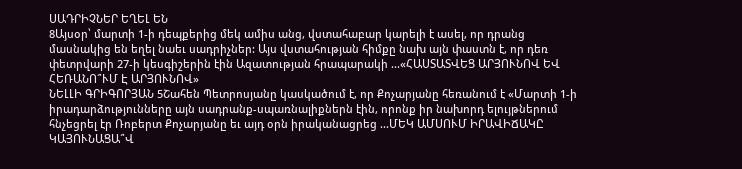ՍԱԴՐԻՉՆԵՐ ԵՂԵԼ ԵՆ
8Այսօր՝ մարտի 1-ի դեպքերից մեկ ամիս անց, վստահաբար կարելի է ասել, որ դրանց մասնակից են եղել նաեւ սադրիչներ: Այս վստահության հիմքը նախ այն փաստն է, որ դեռ փետրվարի 27-ի կեսգիշերին էին Ազատության հրապարակի ...«ՀԱՍՏԱՏՎԵՑ ԱՐՅՈՒՆՈՎ ԵՎ ՀԵՌԱՆՈ՞ՒՄ Է ԱՐՅՈՒՆՈՎ»
ՆԵԼԼԻ ԳՐԻԳՈՐՅԱՆ 5Շահեն Պետրոսյանը կասկածում է, որ Քոչարյանը հեռանում է «Մարտի 1-ի իրադարձությունները այն սադրանք-սպառնալիքներն էին, որոնք իր նախորդ ելույթներում հնչեցրել էր Ռոբերտ Քոչարյանը եւ այդ օրն իրականացրեց ...ՄԵԿ ԱՄՍՈՒՄ ԻՐԱՎԻՃԱԿԸ ԿԱՅՈՒՆԱՑԱ՞Վ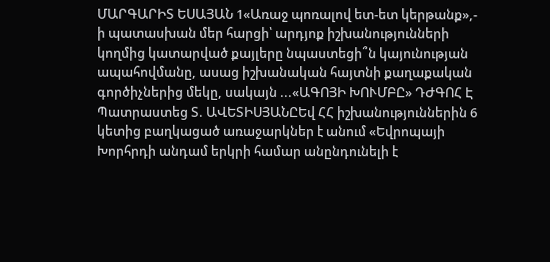ՄԱՐԳԱՐԻՏ ԵՍԱՅԱՆ 1«Առաջ պոռալով ետ-ետ կերթանք»,- ի պատասխան մեր հարցի՝ արդյոք իշխանությունների կողմից կատարված քայլերը նպաստեցի՞ն կայունության ապահովմանը, ասաց իշխանական հայտնի քաղաքական գործիչներից մեկը, սակայն ...«ԱԳՈՅԻ ԽՈՒՄԲԸ» ԴԺԳՈՀ Է
Պատրաստեց Տ. ԱՎԵՏԻՍՅԱՆԸԵվ ՀՀ իշխանություններին 6 կետից բաղկացած առաջարկներ է անում «Եվրոպայի Խորհրդի անդամ երկրի համար անընդունելի է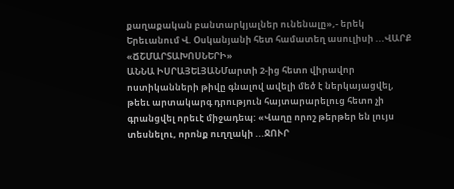քաղաքական բանտարկյալներ ունենալը»,- երեկ Երեւանում Վ. Օսկանյանի հետ համատեղ ասուլիսի ...ՎԱՐՔ «ՃՇՄԱՐՏԱԽՈՍՆԵՐԻ»
ԱՆՆԱ ԻՍՐԱՅԵԼՅԱՆՄարտի 2-ից հետո վիրավոր ոստիկանների թիվը գնալով ավելի մեծ է ներկայացվել, թեեւ արտակարգ դրություն հայտարարելուց հետո չի գրանցվել որեւէ միջադեպ: «Վաղը որոշ թերթեր են լույս տեսնելու, որոնք ուղղակի ...ՋՈՒՐ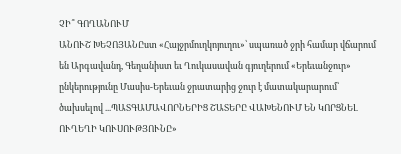ՉԻ՞ ԳՈՂԱՆՈՒՄ
ԱՆՈՒՇ ԽԵՉՈՅԱՆԸստ «Հայջրմուղկոյուղու»՝ սպառած ջրի համար վճարում են Արգավանդ, Գեղանիստ եւ Ղուկասավան գյուղերում «Երեւանջուր» ընկերությունը Մասիս-Երեւան ջրատարից ջուր է մատակարարում՝ ծախսելով ...ՊԱՏԳԱՄԱՎՈՐՆԵՐԻՑ ՇԱՏԵՐԸ ՎԱԽԵՆՈՒՄ ԵՆ ԿՈՐՑՆԵԼ ՈՒՂԵՂԻ ԿՈՒՍՈՒԹՅՈՒՆԸ»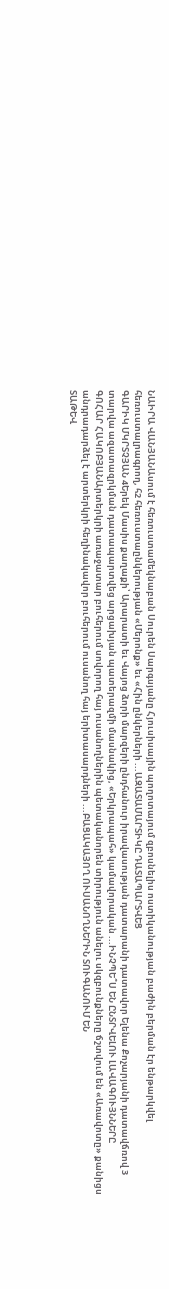ՆԱԻՐԱ ՎԱՆՅԱՆԱսում է հեռուստամեկնաբան Սուրեն Սարգսյանը Հյուսիսային պողոտայում զբոսնելիս ոստիկանության բաժին բերման էր ենթարկվել հեռուստալրագրող, հ2 հեռուստաընկերության «Մերոնք» եւ «Հին ընկերների ...ԱԶԱՏԱՄԱՐՏԻԿԸ ԴԱՏԱՊԱՐՏՎԵՑ
ԳԱՐԻԿ ՄԿՐՏՉՅԱՆ 4Երեկ Մասիս քաղաքի՝ Արարատի եւ Վայոց ձորի մարզերի ընդհանուր իրավասության դատարանի դատավոր Ելենա Քոչարյանի դատավճռով 3 տարվա ազատազրկման դատապարտվեց արցախյան պատերազմի մասնակից, «Երկրապահ» կամավորական ...ԻՆՉՊԵ՞Ս ԵՆ ԸՆՏՐՎԵԼՈՒ ԼԱՎԱԳՈՒՅՆՆԵՐԸ
ԳՈՀԱՐ ՀԱԿՈԲՅԱՆԱրտերկրի առաջատար բուհերում սովորող հայ ուսանողներին պետականորեն տիրություն անելու սկզբունքները ճշտվում են «Առավոտը» քանիցս անդրադարձել է արտերկրի հեղինակավոր բուհերում ուսանող հայ երիտասարդների ...ԲԱՑԱԿԱՅՈՂ ՈՒՍԱՆՈՂՆԵՐԻՆ ՏՈՒԳԱՆՈՒՄ ԵՆ
ՏԱԹԵՎ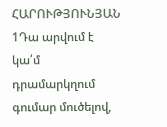ՀԱՐՈՒԹՅՈՒՆՅԱՆ 1Դա արվում է կա՛մ դրամարկղում գումար մուծելով,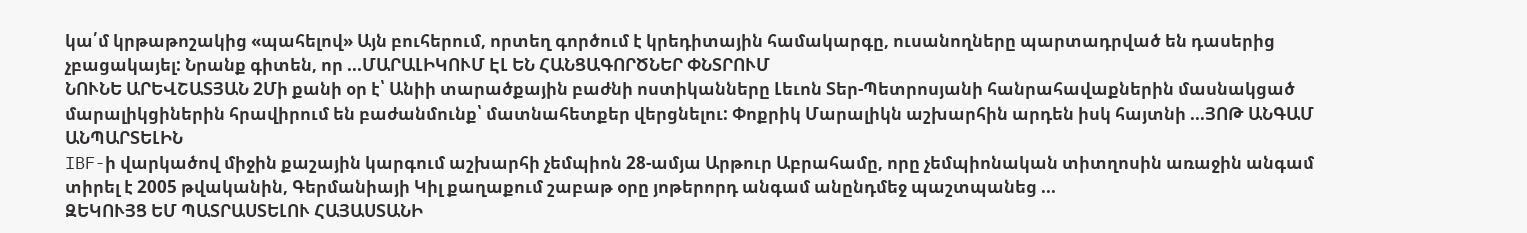կա՛մ կրթաթոշակից «պահելով» Այն բուհերում, որտեղ գործում է կրեդիտային համակարգը, ուսանողները պարտադրված են դասերից չբացակայել: Նրանք գիտեն, որ ...ՄԱՐԱԼԻԿՈՒՄ ԷԼ ԵՆ ՀԱՆՑԱԳՈՐԾՆԵՐ ՓՆՏՐՈՒՄ
ՆՈՒՆԵ ԱՐԵՎՇԱՏՅԱՆ 2Մի քանի օր է՝ Անիի տարածքային բաժնի ոստիկանները Լեւոն Տեր-Պետրոսյանի հանրահավաքներին մասնակցած մարալիկցիներին հրավիրում են բաժանմունք՝ մատնահետքեր վերցնելու: Փոքրիկ Մարալիկն աշխարհին արդեն իսկ հայտնի ...ՅՈԹ ԱՆԳԱՄ ԱՆՊԱՐՏԵԼԻՆ
IBF-ի վարկածով միջին քաշային կարգում աշխարհի չեմպիոն 28-ամյա Արթուր Աբրահամը, որը չեմպիոնական տիտղոսին առաջին անգամ տիրել է 2005 թվականին, Գերմանիայի Կիլ քաղաքում շաբաթ օրը յոթերորդ անգամ անընդմեջ պաշտպանեց ...
ԶԵԿՈՒՅՑ ԵՄ ՊԱՏՐԱՍՏԵԼՈՒ ՀԱՅԱՍՏԱՆԻ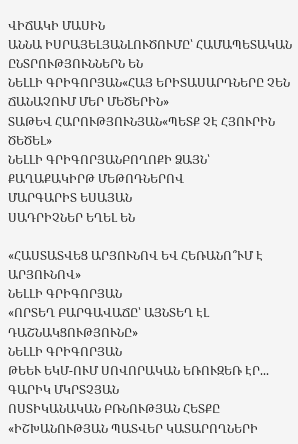ՎԻՃԱԿԻ ՄԱՍԻՆ
ԱՆՆԱ ԻՍՐԱՅԵԼՅԱՆԼՈՒԾՈՒՄԸ՝ ՀԱՄԱՊԵՏԱԿԱՆ ԸՆՏՐՈՒԹՅՈՒՆՆԵՐՆ ԵՆ
ՆԵԼԼԻ ԳՐԻԳՈՐՅԱՆ«ՀԱՅ ԵՐԻՏԱՍԱՐԴՆԵՐԸ ՉԵՆ ՃԱՆԱՉՈՒՄ ՄԵՐ ՄԵԾԵՐԻՆ»
ՏԱԹԵՎ ՀԱՐՈՒԹՅՈՒՆՅԱՆ«ՊԵՏՔ ՉԷ ՀՅՈՒՐԻՆ ԾԵԾԵԼ»
ՆԵԼԼԻ ԳՐԻԳՈՐՅԱՆԲՈՂՈՔԻ ՁԱՅՆ՝ ՔԱՂԱՔԱԿԻՐԹ ՄԵԹՈԴՆԵՐՈՎ
ՄԱՐԳԱՐԻՏ ԵՍԱՅԱՆ
ՍԱԴՐԻՉՆԵՐ ԵՂԵԼ ԵՆ

«ՀԱՍՏԱՏՎԵՑ ԱՐՅՈՒՆՈՎ ԵՎ ՀԵՌԱՆՈ՞ՒՄ Է ԱՐՅՈՒՆՈՎ»
ՆԵԼԼԻ ԳՐԻԳՈՐՅԱՆ
«ՈՐՏԵՂ ԲԱՐԳԱՎԱՃԸ՝ ԱՅՆՏԵՂ ԷԼ ԴԱՇՆԱԿՑՈՒԹՅՈՒՆԸ»
ՆԵԼԼԻ ԳՐԻԳՈՐՅԱՆ
ԹԵԵՒ ԵԿՄ-ՈՒՄ ՍՈՎՈՐԱԿԱՆ ԵՌՈՒԶԵՌ ԷՐ...
ԳԱՐԻԿ ՄԿՐՏՉՅԱՆ
ՈՍՏԻԿԱՆԱԿԱՆ ԲՌՆՈՒԹՅԱՆ ՀԵՏՔԸ
«ԻՇԽԱՆՈՒԹՅԱՆ ՊԱՏՎԵՐ ԿԱՏԱՐՈՂՆԵՐԻ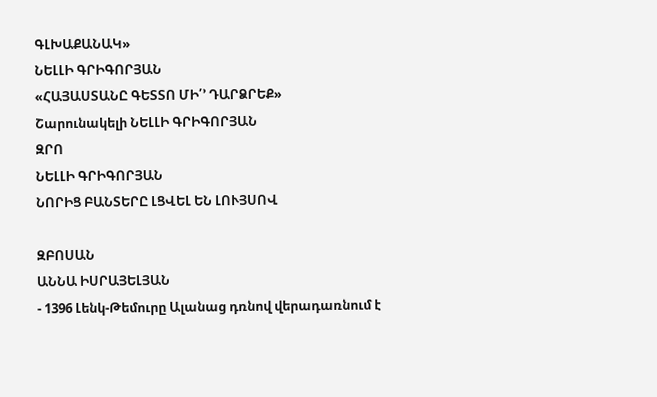ԳԼԽԱՔԱՆԱԿ»
ՆԵԼԼԻ ԳՐԻԳՈՐՅԱՆ
«ՀԱՅԱՍՏԱՆԸ ԳԵՏՏՈ ՄԻ՛’ ԴԱՐՁՐԵՔ»
Շարունակելի ՆԵԼԼԻ ԳՐԻԳՈՐՅԱՆ
ԶՐՈ
ՆԵԼԼԻ ԳՐԻԳՈՐՅԱՆ
ՆՈՐԻՑ ԲԱՆՏԵՐԸ ԼՑՎԵԼ ԵՆ ԼՈՒՅՍՈՎ

ԶԲՈՍԱՆ
ԱՆՆԱ ԻՍՐԱՅԵԼՅԱՆ
- 1396 Լենկ-Թեմուրը Ալանաց դռնով վերադառնում է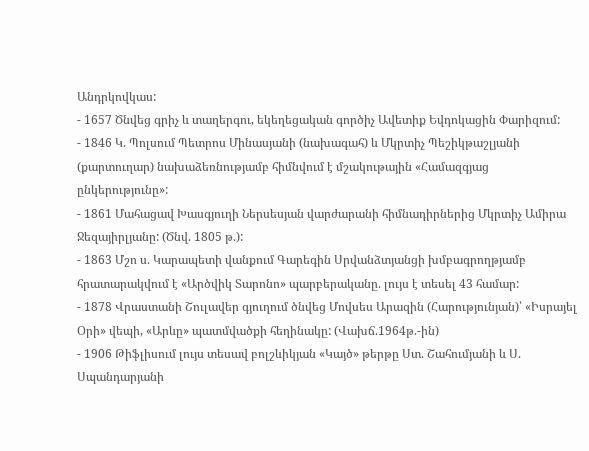Անդրկովկաս:
- 1657 Ծնվեց գրիչ և տաղերգու, եկեղեցական գործիչ Ավետիք Եվդոկացին Փարիզում:
- 1846 Կ. Պոլսում Պետրոս Մինասյանի (նախագահ) և Մկրտիչ Պեշիկթաշլյանի (քարտուղար) նախաձեռնությամբ հիմնվում է մշակութային «Համազգյաց ընկերությունը»:
- 1861 Մահացավ Խասգյուղի Ներսեսյան վարժարանի հիմնադիրներից Մկրտիչ Ամիրա Ջեզայիրլյանը: (Ծնվ. 1805 թ.):
- 1863 Մշո ս. Կարապետի վանքում Գարեգին Սրվանձտյանցի խմբագրողթյամբ հրատարակվում է «Արծվիկ Տարոնո» պարբերականը. լույս է տեսել 43 համար:
- 1878 Վրաստանի Շուլավեր գյուղում ծնվեց Մովսես Արազին (Հարությունյան)՝ «Իսրայել Օրի» վեպի, «Արևը» պատմվածքի հեղինակը: (Վախճ.1964թ.-ին)
- 1906 Թիֆլիսում լույս տեսավ բոլշևիկյան «Կայծ» թերթը Ստ. Շահումյանի և Ս. Սպանդարյանի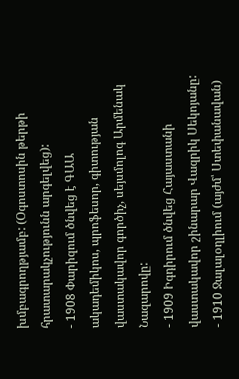խմբագրողթյամբ: (Օգոստոսին թերթի հրատարակչությունն արգելվեց):
- 1908 Փարիզում ծնվեց է ԳԱԱ ակադեմիկոս, պրոֆեսոր, գիտության վաստակավոր գործիչ, սեյսմոլոգ Արմենակ Նազարովը:
- 1909 Իգդիրում ծնվեց Հայաստանի վաստակավոր շինարար Վազրիկ Սեկոյանը:
- 1910 Ջալալօղլիում (այժմ՝ Ստեփանավան)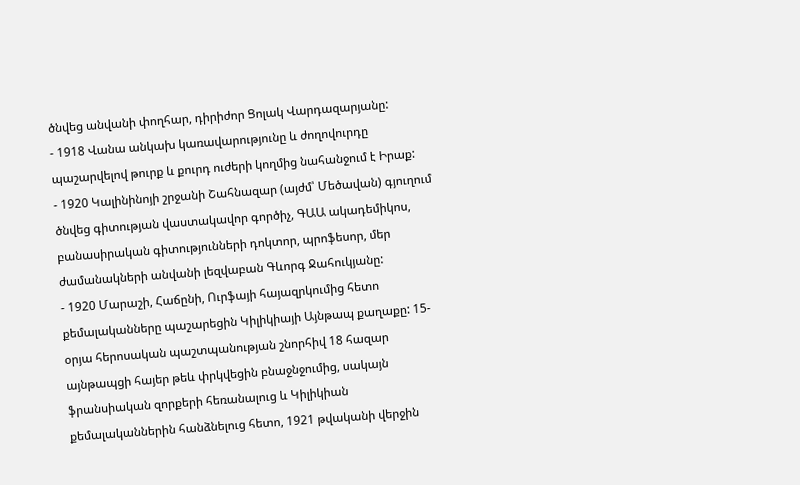ծնվեց անվանի փողհար, դիրիժոր Ցոլակ Վարդազարյանը:
- 1918 Վանա անկախ կառավարությունը և ժողովուրդը պաշարվելով թուրք և քուրդ ուժերի կողմից նահանջում է Իրաք:
- 1920 Կալինինոյի շրջանի Շահնազար (այժմ՝ Մեծավան) գյուղում ծնվեց գիտության վաստակավոր գործիչ, ԳԱԱ ակադեմիկոս, բանասիրական գիտությունների դոկտոր, պրոֆեսոր, մեր ժամանակների անվանի լեզվաբան Գևորգ Ջահուկյանը:
- 1920 Մարաշի, Հաճընի, Ուրֆայի հայազրկումից հետո քեմալականները պաշարեցին Կիլիկիայի Այնթապ քաղաքը: 15-օրյա հերոսական պաշտպանության շնորհիվ 18 հազար այնթապցի հայեր թեև փրկվեցին բնաջնջումից, սակայն ֆրանսիական զորքերի հեռանալուց և Կիլիկիան քեմալականներին հանձնելուց հետո, 1921 թվականի վերջին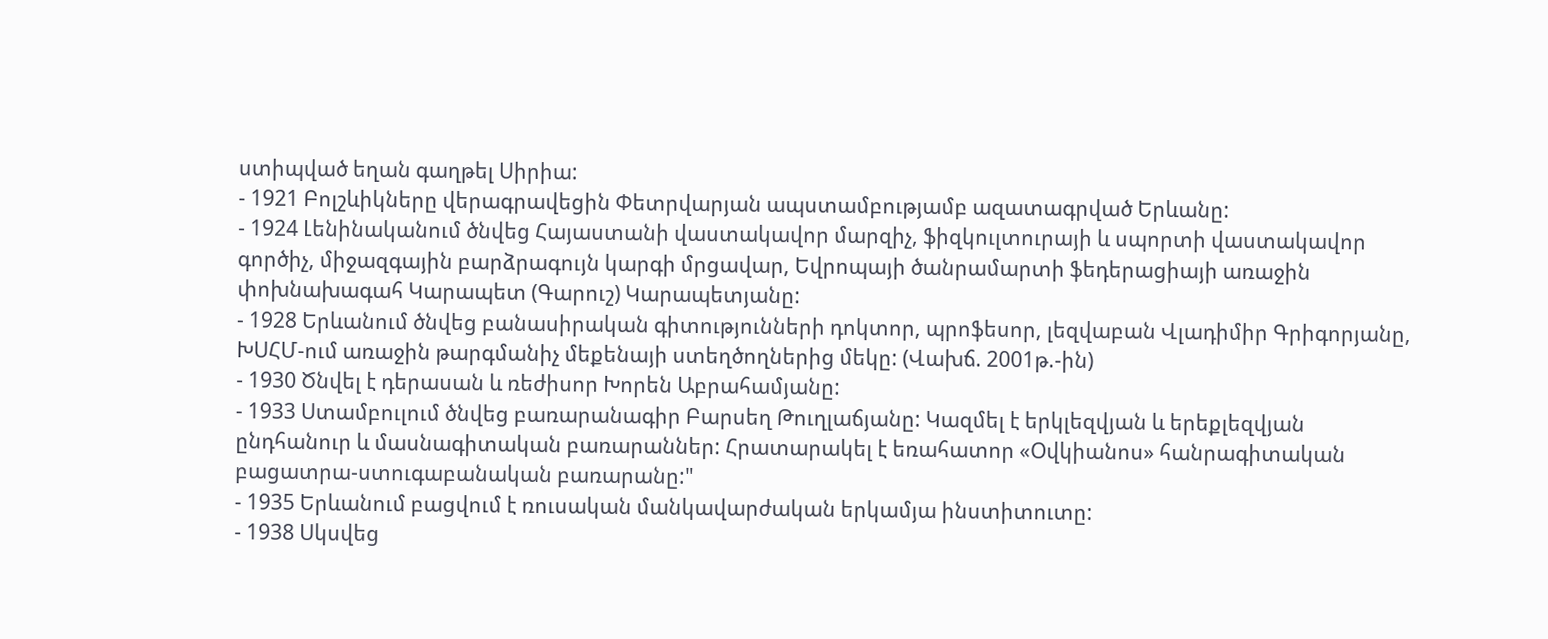ստիպված եղան գաղթել Սիրիա:
- 1921 Բոլշևիկները վերագրավեցին Փետրվարյան ապստամբությամբ ազատագրված Երևանը:
- 1924 Լենինականում ծնվեց Հայաստանի վաստակավոր մարզիչ, ֆիզկուլտուրայի և սպորտի վաստակավոր գործիչ, միջազգային բարձրագույն կարգի մրցավար, Եվրոպայի ծանրամարտի ֆեդերացիայի առաջին փոխնախագահ Կարապետ (Գարուշ) Կարապետյանը:
- 1928 Երևանում ծնվեց բանասիրական գիտությունների դոկտոր, պրոֆեսոր, լեզվաբան Վլադիմիր Գրիգորյանը, ԽՍՀՄ-ում առաջին թարգմանիչ մեքենայի ստեղծողներից մեկը: (Վախճ. 2001թ.-ին)
- 1930 Ծնվել է դերասան և ռեժիսոր Խորեն Աբրահամյանը:
- 1933 Ստամբուլում ծնվեց բառարանագիր Բարսեղ Թուղլաճյանը: Կազմել է երկլեզվյան և երեքլեզվյան ընդհանուր և մասնագիտական բառարաններ: Հրատարակել է եռահատոր «Օվկիանոս» հանրագիտական բացատրա-ստուգաբանական բառարանը:"
- 1935 Երևանում բացվում է ռուսական մանկավարժական երկամյա ինստիտուտը:
- 1938 Սկսվեց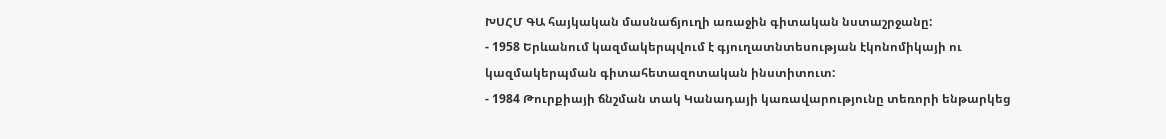ԽՍՀՄ ԳԱ հայկական մասնաճյուղի առաջին գիտական նստաշրջանը:
- 1958 Երևանում կազմակերպվում է գյուղատնտեսության էկոնոմիկայի ու կազմակերպման գիտահետազոտական ինստիտուտ:
- 1984 Թուրքիայի ճնշման տակ Կանադայի կառավարությունը տեռորի ենթարկեց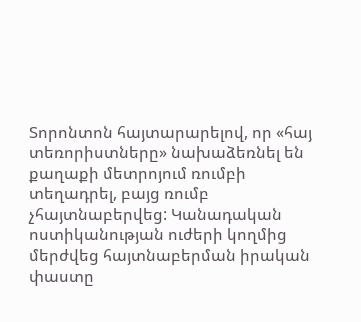Տորոնտոն հայտարարելով, որ «հայ տեռորիստները» նախաձեռնել են քաղաքի մետրոյում ռումբի տեղադրել, բայց ռումբ չհայտնաբերվեց: Կանադական ոստիկանության ուժերի կողմից մերժվեց հայտնաբերման իրական փաստը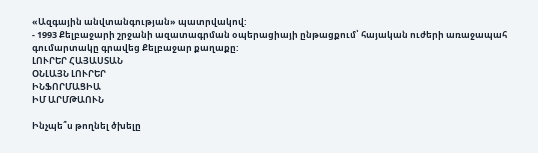«Ազգային անվտանգության» պատրվակով:
- 1993 Քելբաջարի շրջանի ազատագրման օպերացիայի ընթացքում՝ հայական ուժերի առաջապահ գումարտակը գրավեց Քելբաջար քաղաքը:
ԼՈՒՐԵՐ ՀԱՅԱՍՏԱՆ
ՕՆԼԱՅՆ ԼՈՒՐԵՐ
ԻՆՖՈՐՄԱՑԻԱ
ԻՄ ԱՐՄԹԱՈՒՆ

Ինչպե՞ս թողնել ծխելը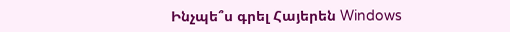Ինչպե՞ս գրել Հայերեն Windows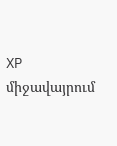XP միջավայրում